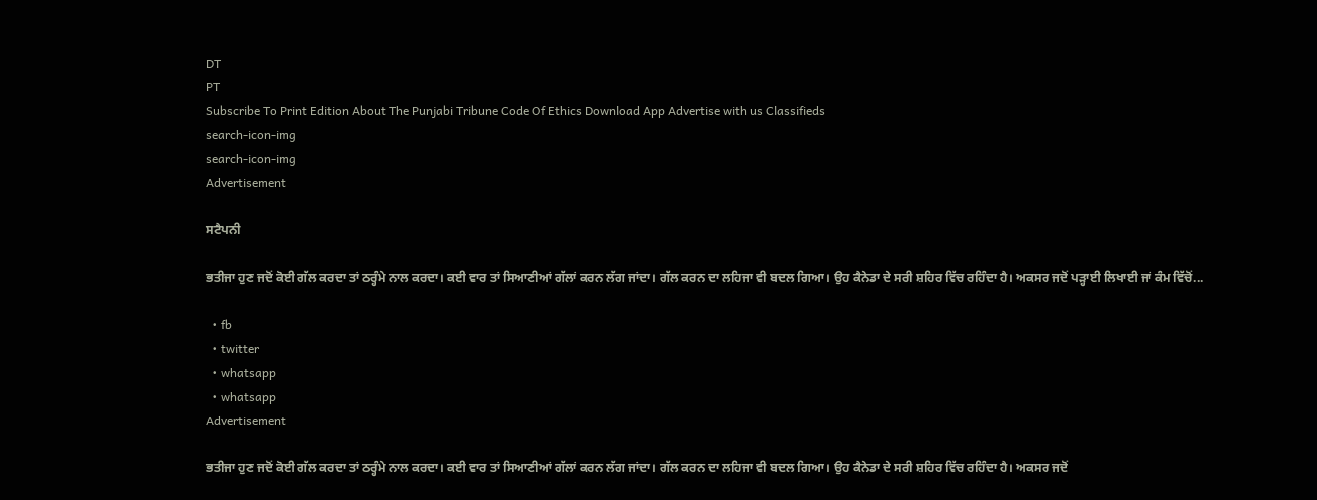DT
PT
Subscribe To Print Edition About The Punjabi Tribune Code Of Ethics Download App Advertise with us Classifieds
search-icon-img
search-icon-img
Advertisement

ਸਟੈਪਨੀ

ਭਤੀਜਾ ਹੁਣ ਜਦੋਂ ਕੋਈ ਗੱਲ ਕਰਦਾ ਤਾਂ ਠਰ੍ਹੰਮੇ ਨਾਲ ਕਰਦਾ। ਕਈ ਵਾਰ ਤਾਂ ਸਿਆਣੀਆਂ ਗੱਲਾਂ ਕਰਨ ਲੱਗ ਜਾਂਦਾ। ਗੱਲ ਕਰਨ ਦਾ ਲਹਿਜਾ ਵੀ ਬਦਲ ਗਿਆ। ਉਹ ਕੈਨੇਡਾ ਦੇ ਸਰੀ ਸ਼ਹਿਰ ਵਿੱਚ ਰਹਿੰਦਾ ਹੈ। ਅਕਸਰ ਜਦੋਂ ਪੜ੍ਹਾਈ ਲਿਖਾਈ ਜਾਂ ਕੰਮ ਵਿੱਚੋਂ...

  • fb
  • twitter
  • whatsapp
  • whatsapp
Advertisement

ਭਤੀਜਾ ਹੁਣ ਜਦੋਂ ਕੋਈ ਗੱਲ ਕਰਦਾ ਤਾਂ ਠਰ੍ਹੰਮੇ ਨਾਲ ਕਰਦਾ। ਕਈ ਵਾਰ ਤਾਂ ਸਿਆਣੀਆਂ ਗੱਲਾਂ ਕਰਨ ਲੱਗ ਜਾਂਦਾ। ਗੱਲ ਕਰਨ ਦਾ ਲਹਿਜਾ ਵੀ ਬਦਲ ਗਿਆ। ਉਹ ਕੈਨੇਡਾ ਦੇ ਸਰੀ ਸ਼ਹਿਰ ਵਿੱਚ ਰਹਿੰਦਾ ਹੈ। ਅਕਸਰ ਜਦੋਂ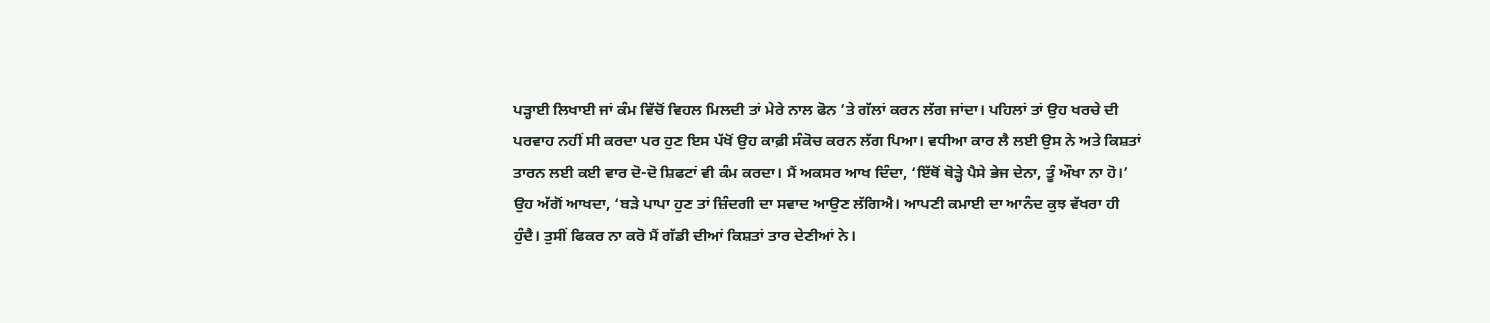ਪੜ੍ਹਾਈ ਲਿਖਾਈ ਜਾਂ ਕੰਮ ਵਿੱਚੋਂ ਵਿਹਲ ਮਿਲਦੀ ਤਾਂ ਮੇਰੇ ਨਾਲ ਫੋਨ ’ਤੇ ਗੱਲਾਂ ਕਰਨ ਲੱਗ ਜਾਂਦਾ। ਪਹਿਲਾਂ ਤਾਂ ਉਹ ਖਰਚੇ ਦੀ ਪਰਵਾਹ ਨਹੀਂ ਸੀ ਕਰਦਾ ਪਰ ਹੁਣ ਇਸ ਪੱਖੋਂ ਉਹ ਕਾਫ਼ੀ ਸੰਕੋਚ ਕਰਨ ਲੱਗ ਪਿਆ। ਵਧੀਆ ਕਾਰ ਲੈ ਲਈ ਉਸ ਨੇ ਅਤੇ ਕਿਸ਼ਤਾਂ ਤਾਰਨ ਲਈ ਕਈ ਵਾਰ ਦੋ-ਦੋ ਸ਼ਿਫਟਾਂ ਵੀ ਕੰਮ ਕਰਦਾ। ਮੈਂ ਅਕਸਰ ਆਖ ਦਿੰਦਾ, ‘ਇੱਥੋਂ ਥੋੜ੍ਹੇ ਪੈਸੇ ਭੇਜ ਦੇਨਾ, ਤੂੰ ਔਖਾ ਨਾ ਹੋ।’ ਉਹ ਅੱਗੋਂ ਆਖਦਾ, ‘ਬੜੇ ਪਾਪਾ ਹੁਣ ਤਾਂ ਜ਼ਿੰਦਗੀ ਦਾ ਸਵਾਦ ਆਉਣ ਲੱਗਿਐ। ਆਪਣੀ ਕਮਾਈ ਦਾ ਆਨੰਦ ਕੁਝ ਵੱਖਰਾ ਹੀ ਹੁੰਦੈ। ਤੁਸੀਂ ਫਿਕਰ ਨਾ ਕਰੋ ਮੈਂ ਗੱਡੀ ਦੀਆਂ ਕਿਸ਼ਤਾਂ ਤਾਰ ਦੇਣੀਆਂ ਨੇ।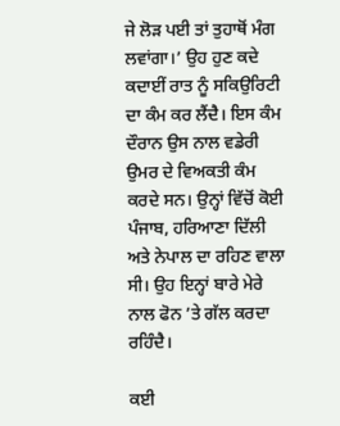ਜੇ ਲੋੜ ਪਈ ਤਾਂ ਤੁਹਾਥੋਂ ਮੰਗ ਲਵਾਂਗਾ।’ ਉਹ ਹੁਣ ਕਦੇ ਕਦਾਈਂ ਰਾਤ ਨੂੰ ਸਕਿਉਰਿਟੀ ਦਾ ਕੰਮ ਕਰ ਲੈਂਦੈ। ਇਸ ਕੰਮ ਦੌਰਾਨ ਉਸ ਨਾਲ ਵਡੇਰੀ ਉਮਰ ਦੇ ਵਿਅਕਤੀ ਕੰਮ ਕਰਦੇ ਸਨ। ਉਨ੍ਹਾਂ ਵਿੱਚੋਂ ਕੋਈ ਪੰਜਾਬ, ਹਰਿਆਣਾ ਦਿੱਲੀ ਅਤੇ ਨੇਪਾਲ ਦਾ ਰਹਿਣ ਵਾਲਾ ਸੀ। ਉਹ ਇਨ੍ਹਾਂ ਬਾਰੇ ਮੇਰੇ ਨਾਲ ਫੋਨ ’ਤੇ ਗੱਲ ਕਰਦਾ ਰਹਿੰਦੈ।

ਕਈ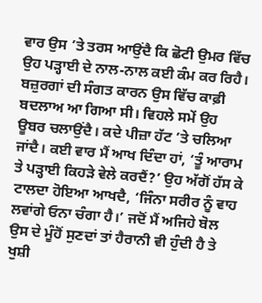ਵਾਰ ਉਸ ’ਤੇ ਤਰਸ ਆਉਂਦੈ ਕਿ ਛੋਟੀ ਉਮਰ ਵਿੱਚ ਉਹ ਪੜ੍ਹਾਈ ਦੇ ਨਾਲ-ਨਾਲ ਕਈ ਕੰਮ ਕਰ ਰਿਹੈ। ਬਜ਼ੁਰਗਾਂ ਦੀ ਸੰਗਤ ਕਾਰਨ ਉਸ ਵਿੱਚ ਕਾਫ਼ੀ ਬਦਲਾਅ ਆ ਗਿਆ ਸੀ। ਵਿਹਲੇ ਸਮੇਂ ਉਹ ਊਬਰ ਚਲਾਉਂਦੈ। ਕਦੇ ਪੀਜ਼ਾ ਹੱਟ ’ਤੇ ਚਲਿਆ ਜਾਂਦੈ। ਕਈ ਵਾਰ ਮੈਂ ਆਖ ਦਿੰਦਾ ਹਾਂ, ‘ਤੂੰ ਆਰਾਮ ਤੇ ਪੜ੍ਹਾਈ ਕਿਹੜੇ ਵੇਲੇ ਕਰਦੈਂ?’ ਉਹ ਅੱਗੋਂ ਹੱਸ ਕੇ ਟਾਲਦਾ ਹੋਇਆ ਆਖਦੈ, ‘ਜਿੰਨਾ ਸਰੀਰ ਨੂੰ ਵਾਹ ਲਵਾਂਗੇ ਓਨਾ ਚੰਗਾ ਹੈ।’ ਜਦੋਂ ਮੈਂ ਅਜਿਹੇ ਬੋਲ ਉਸ ਦੇ ਮੂੰਹੋਂ ਸੁਣਦਾਂ ਤਾਂ ਹੈਰਾਨੀ ਵੀ ਹੁੰਦੀ ਹੈ ਤੇ ਖੁਸ਼ੀ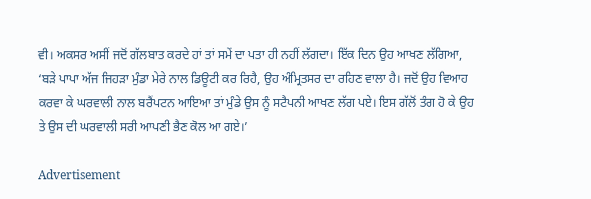ਵੀ। ਅਕਸਰ ਅਸੀਂ ਜਦੋਂ ਗੱਲਬਾਤ ਕਰਦੇ ਹਾਂ ਤਾਂ ਸਮੇਂ ਦਾ ਪਤਾ ਹੀ ਨਹੀਂ ਲੱਗਦਾ। ਇੱਕ ਦਿਨ ਉਹ ਆਖਣ ਲੱਗਿਆ, ‘ਬੜੇ ਪਾਪਾ ਅੱਜ ਜਿਹੜਾ ਮੁੰਡਾ ਮੇਰੇ ਨਾਲ ਡਿਊਟੀ ਕਰ ਰਿਹੈ, ਉਹ ਅੰਮ੍ਰਿਤਸਰ ਦਾ ਰਹਿਣ ਵਾਲਾ ਹੈ। ਜਦੋਂ ਉਹ ਵਿਆਹ ਕਰਵਾ ਕੇ ਘਰਵਾਲੀ ਨਾਲ ਬਰੈਂਪਟਨ ਆਇਆ ਤਾਂ ਮੁੰਡੇ ਉਸ ਨੂੰ ਸਟੈਪਨੀ ਆਖਣ ਲੱਗ ਪਏ। ਇਸ ਗੱਲੋਂ ਤੰਗ ਹੋ ਕੇ ਉਹ ਤੇ ਉਸ ਦੀ ਘਰਵਾਲੀ ਸਰੀ ਆਪਣੀ ਭੈਣ ਕੋਲ ਆ ਗਏ।’

Advertisement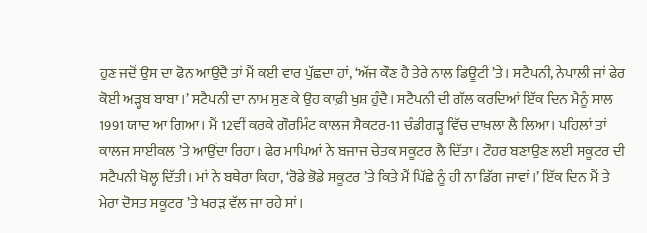ਹੁਣ ਜਦੋਂ ਉਸ ਦਾ ਫੋਨ ਆਉਂਦੈ ਤਾਂ ਮੈਂ ਕਈ ਵਾਰ ਪੁੱਛਦਾ ਹਾਂ, ‘ਅੱਜ ਕੌਣ ਹੈ ਤੇਰੇ ਨਾਲ ਡਿਊਟੀ ’ਤੇ। ਸਟੈਪਨੀ, ਨੇਪਾਲੀ ਜਾਂ ਫੇਰ ਕੋਈ ਅੜ੍ਹਬ ਬਾਬਾ।’ ਸਟੈਪਨੀ ਦਾ ਨਾਮ ਸੁਣ ਕੇ ਉਹ ਕਾਫ਼ੀ ਖੁਸ਼ ਹੁੰਦੈ। ਸਟੈਪਨੀ ਦੀ ਗੱਲ ਕਰਦਿਆਂ ਇੱਕ ਦਿਨ ਮੈਨੂੰ ਸਾਲ 1991 ਯਾਦ ਆ ਗਿਆ। ਮੈਂ 12ਵੀਂ ਕਰਕੇ ਗੌਰਮਿੰਟ ਕਾਲਜ ਸੈਕਟਰ-11 ਚੰਡੀਗੜ੍ਹ ਵਿੱਚ ਦਾਖ਼ਲਾ ਲੈ ਲਿਆ। ਪਹਿਲਾਂ ਤਾਂ ਕਾਲਜ ਸਾਈਕਲ ’ਤੇ ਆਉਂਦਾ ਰਿਹਾ। ਫੇਰ ਮਾਪਿਆਂ ਨੇ ਬਜਾਜ ਚੇਤਕ ਸਕੂਟਰ ਲੈ ਦਿੱਤਾ। ਟੌਹਰ ਬਣਾਉਣ ਲਈ ਸਕੂਟਰ ਦੀ ਸਟੈਪਨੀ ਖੋਲ੍ਹ ਦਿੱਤੀ। ਮਾਂ ਨੇ ਬਥੇਰਾ ਕਿਹਾ, ‘ਰੋਡੇ ਭੋਡੇ ਸਕੂਟਰ ’ਤੇ ਕਿਤੇ ਮੈਂ ਪਿੱਛੇ ਨੂੰ ਹੀ ਨਾ ਡਿੱਗ ਜਾਵਾਂ।’ ਇੱਕ ਦਿਨ ਮੈਂ ਤੇ ਮੇਰਾ ਦੋਸਤ ਸਕੂਟਰ ’ਤੇ ਖਰੜ ਵੱਲ ਜਾ ਰਹੇ ਸਾਂ।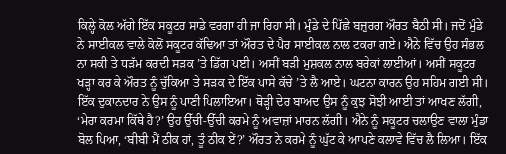ਕਿਲ੍ਹੇ ਕੋਲ ਅੱਗੇ ਇੱਕ ਸਕੂਟਰ ਸਾਡੇ ਵਰਗਾ ਹੀ ਜਾ ਰਿਹਾ ਸੀ। ਮੁੰਡੇ ਦੇ ਪਿੱਛੇ ਬਜ਼ੁਰਗ ਔਰਤ ਬੈਠੀ ਸੀ। ਜਦੋਂ ਮੁੰਡੇ ਨੇ ਸਾਈਕਲ ਵਾਲੇ ਕੋਲੋਂ ਸਕੂਟਰ ਕੱਢਿਆ ਤਾਂ ਔਰਤ ਦੇ ਪੈਰ ਸਾਈਕਲ ਨਾਲ ਟਕਰਾ ਗਏ। ਐਨੇ ਵਿੱਚ ਉਹ ਸੰਭਲ ਨਾ ਸਕੀ ਤੇ ਧੜੱਮ ਕਰਦੀ ਸੜਕ ’ਤੇ ਡਿੱਗ ਪਈ। ਅਸੀਂ ਬੜੀ ਮੁਸ਼ਕਲ ਨਾਲ ਬਰੇਕਾਂ ਲਾਈਆਂ। ਅਸੀਂ ਸਕੂਟਰ ਖੜ੍ਹਾ ਕਰ ਕੇ ਔਰਤ ਨੂੰ ਚੁੱਕਿਆ ਤੇ ਸੜਕ ਦੇ ਇੱਕ ਪਾਸੇ ਕੱਚੇ ’ਤੇ ਲੈ ਆਏ। ਘਟਨਾ ਕਾਰਨ ਉਹ ਸਹਿਮ ਗਈ ਸੀ। ਇੱਕ ਦੁਕਾਨਦਾਰ ਨੇ ਉਸ ਨੂੰ ਪਾਣੀ ਪਿਲਾਇਆ। ਥੋੜ੍ਹੀ ਦੇਰ ਬਾਅਦ ਉਸ ਨੂੰ ਕੁਝ ਸੋਝੀ ਆਈ ਤਾਂ ਆਖਣ ਲੱਗੀ, ‘ਮੇਰਾ ਕਰਮਾ ਕਿੱਥੇ ਹੈ?’ ਉਹ ਉੱਚੀ-ਉੱਚੀ ਕਰਮੇ ਨੂੰ ਅਵਾਜ਼ਾਂ ਮਾਰਨ ਲੱਗੀ। ਐਨੇ ਨੂੰ ਸਕੂਟਰ ਚਲਾਉਣ ਵਾਲਾ ਮੁੰਡਾ ਬੋਲ ਪਿਆ, ‘ਬੀਬੀ ਮੈਂ ਠੀਕ ਹਾਂ, ਤੂੰ ਠੀਕ ਏਂ?’ ਔਰਤ ਨੇ ਕਰਮੇ ਨੂੰ ਘੁੱਟ ਕੇ ਆਪਣੇ ਕਲਾਵੇ ਵਿੱਚ ਲੈ ਲਿਆ। ਇੱਕ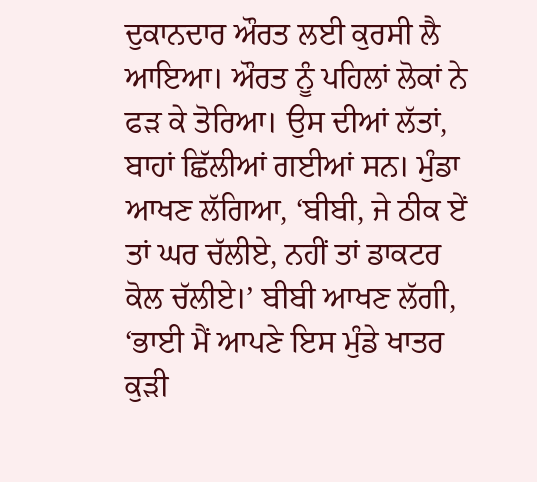ਦੁਕਾਨਦਾਰ ਔਰਤ ਲਈ ਕੁਰਸੀ ਲੈ ਆਇਆ। ਔਰਤ ਨੂੰ ਪਹਿਲਾਂ ਲੋਕਾਂ ਨੇ ਫੜ ਕੇ ਤੋਰਿਆ। ਉਸ ਦੀਆਂ ਲੱਤਾਂ, ਬਾਹਾਂ ਛਿੱਲੀਆਂ ਗਈਆਂ ਸਨ। ਮੁੰਡਾ ਆਖਣ ਲੱਗਿਆ, ‘ਬੀਬੀ, ਜੇ ਠੀਕ ਏਂ ਤਾਂ ਘਰ ਚੱਲੀਏ, ਨਹੀਂ ਤਾਂ ਡਾਕਟਰ ਕੋਲ ਚੱਲੀਏ।’ ਬੀਬੀ ਆਖਣ ਲੱਗੀ, ‘ਭਾਈ ਮੈਂ ਆਪਣੇ ਇਸ ਮੁੰਡੇ ਖਾਤਰ ਕੁੜੀ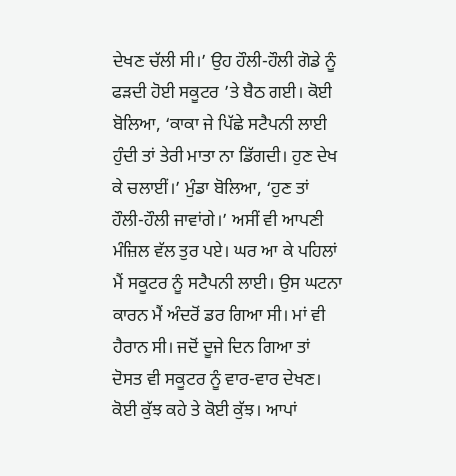ਦੇਖਣ ਚੱਲੀ ਸੀ।’ ਉਹ ਹੌਲੀ-ਹੌਲੀ ਗੋਡੇ ਨੂੰ ਫੜਦੀ ਹੋਈ ਸਕੂਟਰ ’ਤੇ ਬੈਠ ਗਈ। ਕੋਈ ਬੋਲਿਆ, ‘ਕਾਕਾ ਜੇ ਪਿੱਛੇ ਸਟੈਪਨੀ ਲਾਈ ਹੁੰਦੀ ਤਾਂ ਤੇਰੀ ਮਾਤਾ ਨਾ ਡਿੱਗਦੀ। ਹੁਣ ਦੇਖ ਕੇ ਚਲਾਈਂ।’ ਮੁੰਡਾ ਬੋਲਿਆ, ‘ਹੁਣ ਤਾਂ ਹੌਲੀ-ਹੌਲੀ ਜਾਵਾਂਗੇ।’ ਅਸੀਂ ਵੀ ਆਪਣੀ ਮੰਜ਼ਿਲ ਵੱਲ ਤੁਰ ਪਏ। ਘਰ ਆ ਕੇ ਪਹਿਲਾਂ ਮੈਂ ਸਕੂਟਰ ਨੂੰ ਸਟੈਪਨੀ ਲਾਈ। ਉਸ ਘਟਨਾ ਕਾਰਨ ਮੈਂ ਅੰਦਰੋਂ ਡਰ ਗਿਆ ਸੀ। ਮਾਂ ਵੀ ਹੈਰਾਨ ਸੀ। ਜਦੋਂ ਦੂਜੇ ਦਿਨ ਗਿਆ ਤਾਂ ਦੋਸਤ ਵੀ ਸਕੂਟਰ ਨੂੰ ਵਾਰ-ਵਾਰ ਦੇਖਣ। ਕੋਈ ਕੁੱਝ ਕਹੇ ਤੇ ਕੋਈ ਕੁੱਝ। ਆਪਾਂ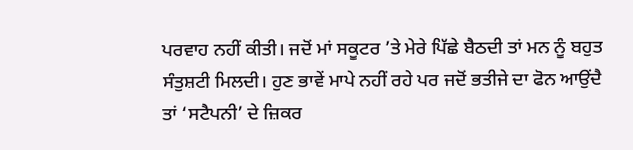ਪਰਵਾਹ ਨਹੀਂ ਕੀਤੀ। ਜਦੋਂ ਮਾਂ ਸਕੂਟਰ ’ਤੇ ਮੇਰੇ ਪਿੱਛੇ ਬੈਠਦੀ ਤਾਂ ਮਨ ਨੂੰ ਬਹੁਤ ਸੰਤੁਸ਼ਟੀ ਮਿਲਦੀ। ਹੁਣ ਭਾਵੇਂ ਮਾਪੇ ਨਹੀਂ ਰਹੇ ਪਰ ਜਦੋਂ ਭਤੀਜੇ ਦਾ ਫੋਨ ਆਉਂਦੈ ਤਾਂ ‘ਸਟੈਪਨੀ’ ਦੇ ਜ਼ਿਕਰ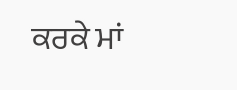ਕਰਕੇ ਮਾਂ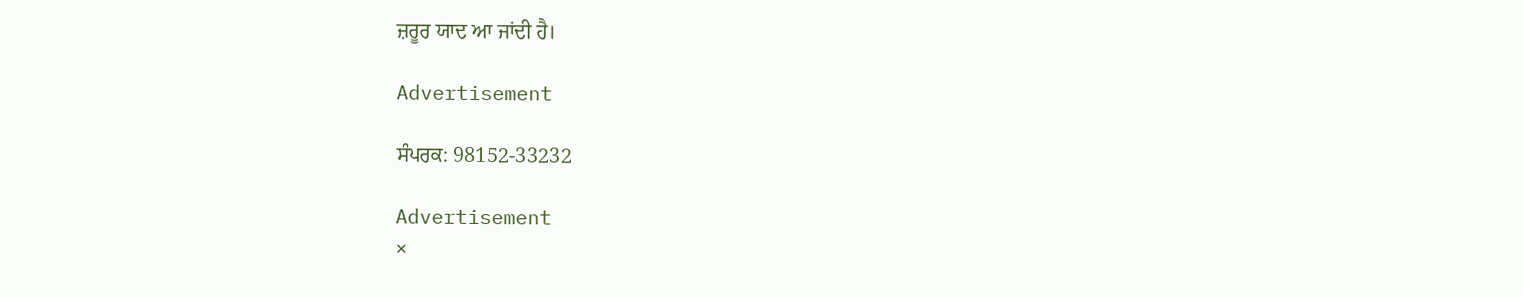ਜ਼ਰੂਰ ਯਾਦ ਆ ਜਾਂਦੀ ਹੈ।

Advertisement

ਸੰਪਰਕ: 98152-33232

Advertisement
×